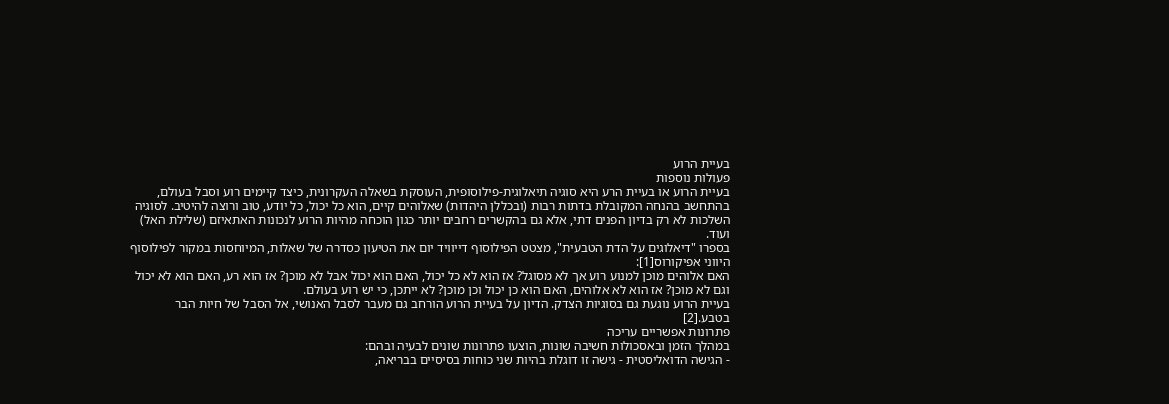בעיית הרוע
פעולות נוספות
בעיית הרוע או בעיית הרע היא סוגיה תיאלוגית-פילוסופית, העוסקת בשאלה העקרונית, כיצד קיימים רוע וסבל בעולם, בהתחשב בהנחה המקובלת בדתות רבות (ובכללן היהדות) שאלוהים קיים, הוא כל יכול, כל יודע, טוב ורוצה להיטיב. לסוגיה השלכות לא רק בדיון הפנים דתי, אלא גם בהקשרים רחבים יותר כגון הוכחה מהיות הרוע לנכונות האתאיזם (שלילת האל) ועוד.
בספרו "דיאלוגים על הדת הטבעית", מצטט הפילוסוף דייוויד יום את הטיעון כסדרה של שאלות, המיוחסות במקור לפילוסוף היווני אפיקורוס[1]:
האם אלוהים מוכן למנוע רוע אך לא מסוגל? אז הוא לא כל יכול, האם הוא יכול אבל לא מוכן? אז הוא רע, האם הוא לא יכול וגם לא מוכן? אז הוא לא אלוהים, האם הוא כן יכול וכן מוכן? לא ייתכן, כי יש רוע בעולם.
בעיית הרוע נוגעת גם בסוגיות הצדק. הדיון על בעיית הרוע הורחב גם מעבר לסבל האנושי, אל הסבל של חיות הבר בטבע.[2]
פתרונות אפשריים עריכה
במהלך הזמן ובאסכולות חשיבה שונות, הוצעו פתרונות שונים לבעיה ובהם:
- הגישה הדואליסטית - גישה זו דוגלת בהיות שני כוחות בסיסיים בבריאה,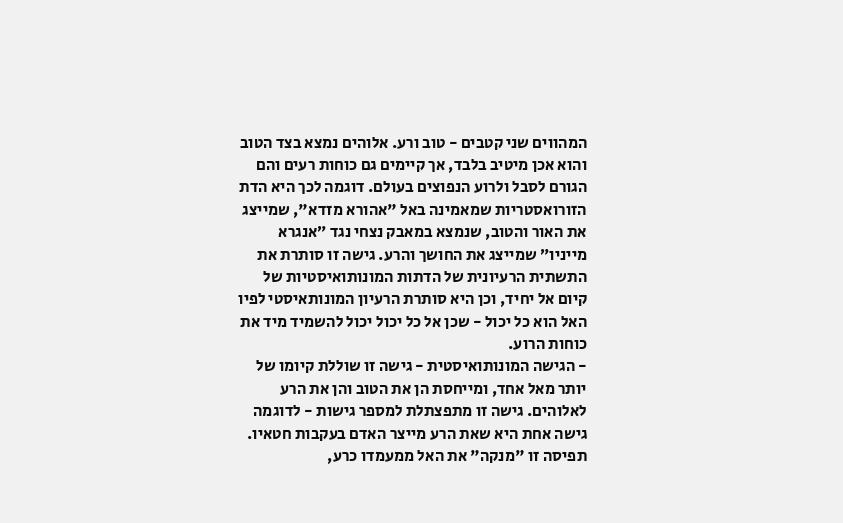המהווים שני קטבים - טוב ורע. אלוהים נמצא בצד הטוב והוא אכן מיטיב בלבד, אך קיימים גם כוחות רעים והם הגורם לסבל ולרוע הנפוצים בעולם. דוגמה לכך היא הדת הזורואסטריות שמאמינה באל "אהורא מזדא", שמייצג את האור והטוב, שנמצא במאבק נצחי נגד ״אנגרא מייניו״ שמייצג את החושך והרע. גישה זו סותרת את התשתית הרעיונית של הדתות המונותואיסטיות של קיום אל יחיד, וכן היא סותרת הרעיון המונותאיסטי לפיו האל הוא כל יכול - שכן אל כל יכול יכול להשמיד מיד את כוחות הרוע.
- הגישה המונותואיסטית - גישה זו שוללת קיומו של יותר מאל אחד, ומייחסת הן את הטוב והן את הרע לאלוהים. גישה זו מתפצתלת למספר גישות - לדוגמה גישה אחת היא שאת הרע מייצר האדם בעקבות חטאיו. תפיסה זו "מנקה" את האל ממעמדו כרע,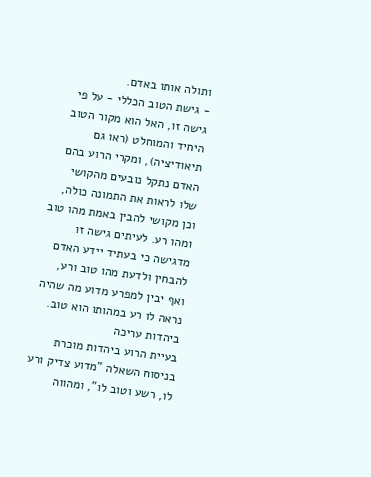ותולה אותו באדם.
- גישת הטוב הכללי - על פי גישה זו, האל הוא מקור הטוב היחיד והמוחלט (ראו גם תיאודיציה), ומקרי הרוע בהם האדם נתקל נובעים מהקושי שלו לראות את התמונה כולה, וכן מקושי להבין באמת מהו טוב ומהו רע. לעיתים גישה זו מדגישה כי בעתיד יידע האדם להבחין ולדעת מהו טוב ורע, ואף יבין למפרע מדוע מה שהיה נראה לו רע במהותו הוא טוב.
ביהדות עריכה
בעיית הרוע ביהדות מוכרת בניסוח השאלה "מדוע צדיק ורע לו, רשע וטוב לו", ומהווה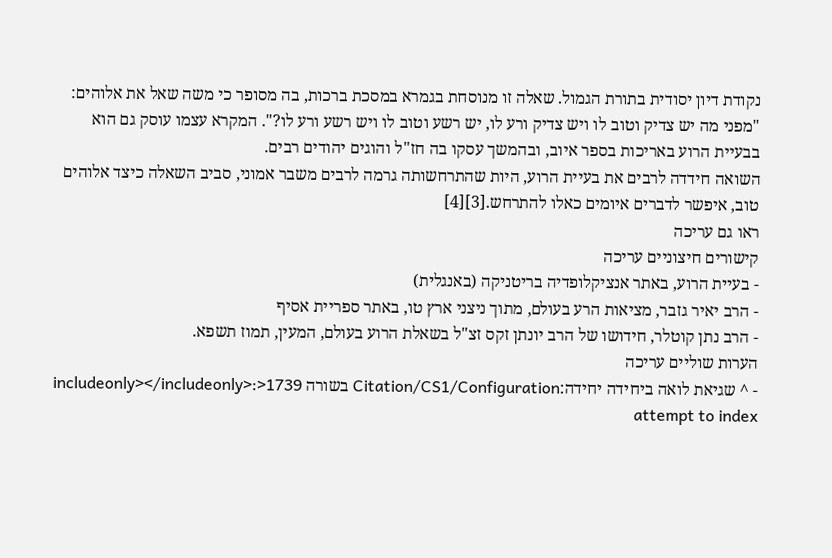נקודת דיון יסודית בתורת הגמול. שאלה זו מנוסחת בגמרא במסכת ברכות, בה מסופר כי משה שאל את אלוהים: "מפני מה יש צדיק וטוב לו ויש צדיק ורע לו, יש רשע וטוב לו ויש רשע ורע לו?". המקרא עצמו עוסק גם הוא בבעיית הרוע באריכות בספר איוב, ובהמשך עסקו בה חז"ל והוגים יהודים רבים.
השואה חידדה לרבים את בעיית הרוע, היות שהתרחשותה גרמה לרבים משבר אמוני, סביב השאלה כיצד אלוהים טוב, איפשר לדברים איומים כאלו להתרחש.[3][4]
ראו גם עריכה
קישורים חיצוניים עריכה
- בעיית הרוע, באתר אנציקלופדיה בריטניקה (באנגלית)
- הרב יאיר גזבר, מציאות הרע בעולם, מתוך ניצני ארץ טו, באתר ספריית אסיף
- הרב נתן קוטלר, חידושו של הרב יונתן זקס זצ"ל בשאלת הרוע בעולם, המעין, תמוז תשפא.
הערות שוליים עריכה
- ^ שגיאת לואה ביחידה יחידה:Citation/CS1/Configuration בשורה 1739<includeonly></includeonly>: attempt to index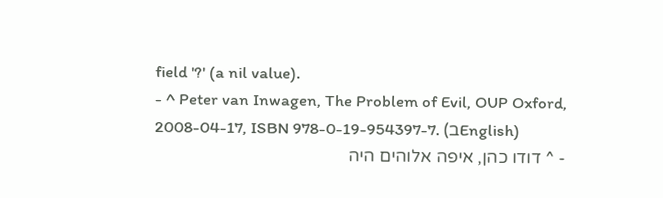field '?' (a nil value).
- ^ Peter van Inwagen, The Problem of Evil, OUP Oxford, 2008-04-17, ISBN 978-0-19-954397-7. (בEnglish)
- ^ דודו כהן, איפה אלוהים היה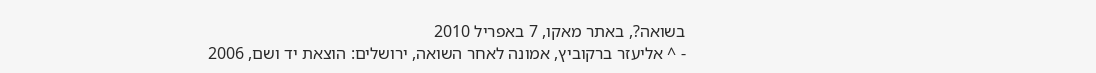בשואה?, באתר מאקו, 7 באפריל 2010
- ^ אליעזר ברקוביץ, אמונה לאחר השואה, ירושלים: הוצאת יד ושם, 2006